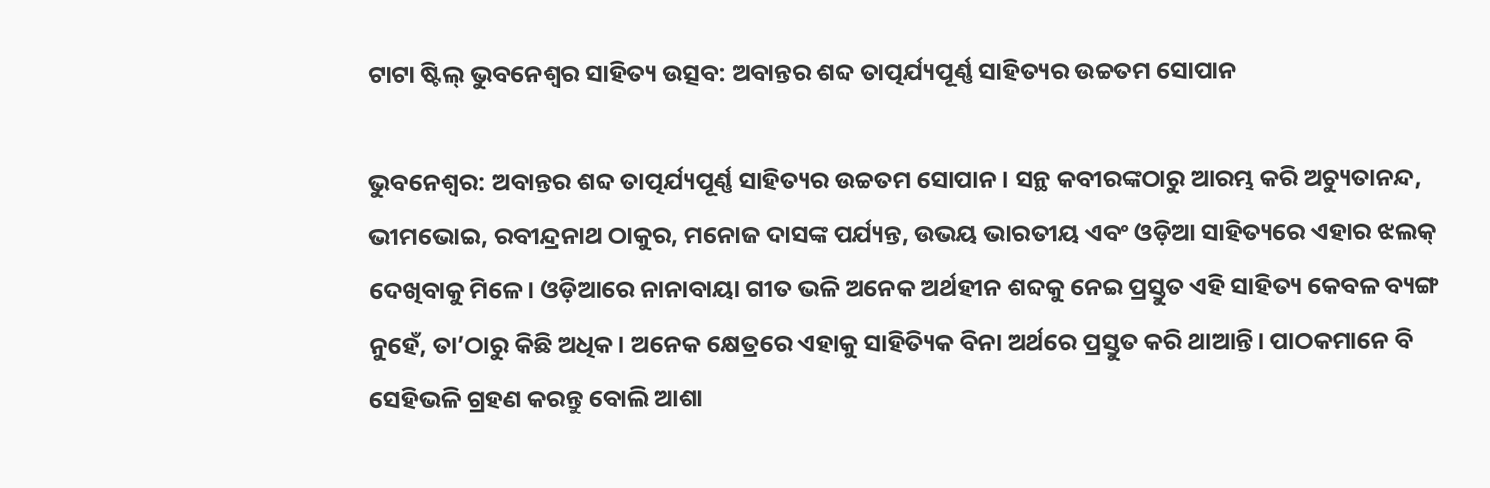ଟାଟା ଷ୍ଟିଲ୍‌ ଭୁବନେଶ୍ବର ସାହିତ୍ୟ ଉତ୍ସବ: ଅବାନ୍ତର ଶବ୍ଦ ତାତ୍ପର୍ଯ୍ୟପୂର୍ଣ୍ଣ ସାହିତ୍ୟର ଉଚ୍ଚତମ ସୋପାନ

ଭୁବନେଶ୍ୱର: ଅବାନ୍ତର ଶବ୍ଦ ତାତ୍ପର୍ଯ୍ୟପୂର୍ଣ୍ଣ ସାହିତ୍ୟର ଉଚ୍ଚତମ ସୋପାନ। ସନ୍ଥ କବୀରଙ୍କଠାରୁ ଆରମ୍ଭ କରି ଅଚ୍ୟୁତାନନ୍ଦ, ଭୀମଭୋଇ, ରବୀନ୍ଦ୍ରନାଥ ଠାକୁର, ମନୋଜ ଦାସଙ୍କ ପର୍ଯ୍ୟନ୍ତ, ଉଭୟ ଭାରତୀୟ ଏବଂ ଓଡ଼ିଆ ସାହିତ୍ୟ‌‌ରେ ଏହାର ଝଲକ୍‌ ଦେଖିବାକୁ ମିଳେ। ଓଡ଼ିଆରେ ନାନାବାୟା ଗୀତ ଭଳି ଅନେକ ଅର୍ଥହୀନ ଶବ୍ଦକୁ ନେଇ ପ୍ରସ୍ତୁତ ଏହି ସାହିତ୍ୟ କେବଳ ବ୍ୟଙ୍ଗ ନୁହେଁ, ତା’ଠାରୁ କିଛି ଅଧିକ। ଅନେକ କ୍ଷେତ୍ରରେ ଏହାକୁ ସାହିତ୍ୟିକ ବିନା ଅର୍ଥରେ ପ୍ରସ୍ତୁତ କରି ଥାଆନ୍ତି। ପାଠକମାନେ ବି ସେହିଭଳି ଗ୍ରହଣ କରନ୍ତୁ ବୋଲି ଆଶା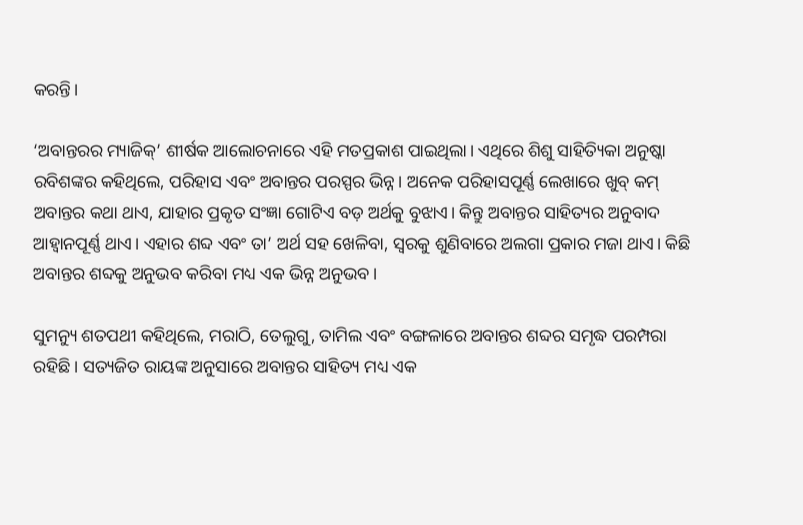କରନ୍ତି।

‘ଅବାନ୍ତରର ମ୍ୟାଜିକ୍‌’ ଶୀର୍ଷକ ଆଲୋଚନାରେ ଏହି ମତପ୍ରକାଶ ପାଇଥିଲା। ଏଥିରେ ଶିଶୁ ସାହିତ୍ୟିକା ଅନୁଷ୍କା ରବିଶଙ୍କର କହିଥିଲେ, ପରିହାସ ଏବଂ ଅବାନ୍ତର ପରସ୍ପର ଭିନ୍ନ। ଅନେକ ପରିହାସପୂର୍ଣ୍ଣ ଲେଖାରେ ଖୁବ୍‌ କମ୍‌ ଅବାନ୍ତର କଥା ଥାଏ, ଯାହାର ପ୍ରକୃତ ସଂଜ୍ଞା ଗୋଟିଏ ବଡ଼ ଅର୍ଥକୁ ବୁଝାଏ। କିନ୍ତୁ ଅବାନ୍ତର ସାହିତ୍ୟର ଅନୁବାଦ ଆହ୍ବାନପୂର୍ଣ୍ଣ ଥାଏ। ଏହାର ଶବ୍ଦ ଏବଂ ତା’ ଅର୍ଥ ସହ ଖେଳିବା, ସ୍ବରକୁ ଶୁଣିବାରେ ଅଲଗା ପ୍ରକାର ମଜା ଥାଏ। କିଛି ଅବାନ୍ତର ଶବ୍ଦକୁ ଅନୁଭବ କରିବା ମଧ୍ୟ ଏକ ଭିନ୍ନ ଅନୁଭବ।

ସୁମନ୍ୟୁ ଶତପଥୀ କହିଥିଲେ, ମରାଠି, ତେଲୁଗୁ, ତାମିଲ ଏବଂ ବଙ୍ଗଳାରେ ଅବାନ୍ତର ଶବ୍ଦର ସମୃଦ୍ଧ ପରମ୍ପରା ରହିଛି। ସତ୍ୟଜିତ ରାୟଙ୍କ ଅନୁସାରେ ଅବାନ୍ତର ସାହିତ୍ୟ ମଧ୍ୟ ଏକ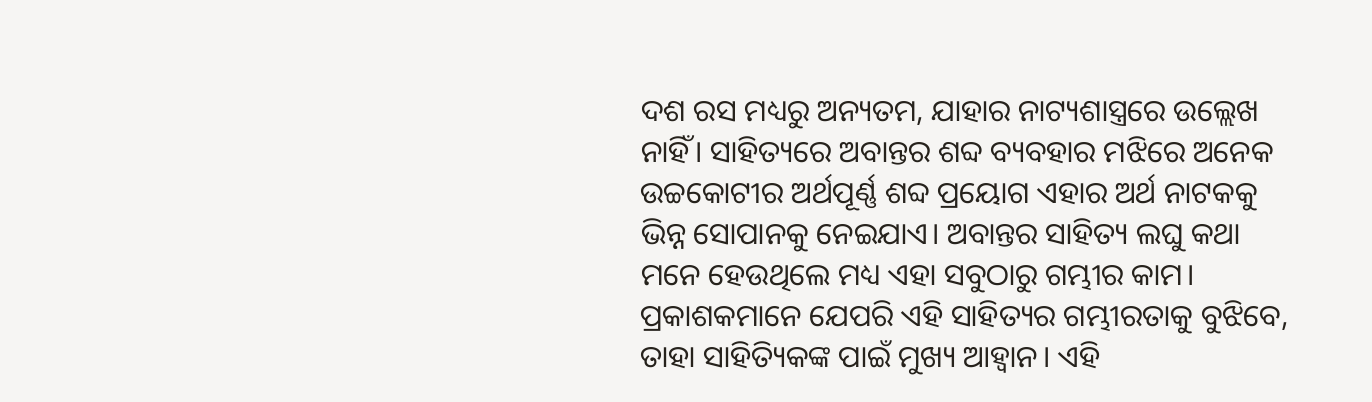ଦଶ ରସ ମଧ୍ୟରୁ ଅନ୍ୟତମ, ଯାହାର ନାଟ୍ୟଶାସ୍ତ୍ରରେ ଉଲ୍ଲେଖ ନାହିଁ। ସାହିତ୍ୟରେ ଅବାନ୍ତର ଶବ୍ଦ ବ୍ୟବହାର ମଝିରେ ଅନେକ ଉଚ୍ଚକୋଟୀର ଅର୍ଥପୂର୍ଣ୍ଣ ଶବ୍ଦ ପ୍ରୟୋଗ ଏହାର ଅର୍ଥ ନାଟକକୁ ଭିନ୍ନ ସୋପାନକୁ ନେଇଯାଏ। ଅବାନ୍ତର ସାହିତ୍ୟ ଲଘୁ କଥା ମନେ ହେଉଥିଲେ ମଧ୍ୟ ଏହା ସବୁଠାରୁ ଗମ୍ଭୀର କାମ। ପ୍ରକାଶକମାନେ ଯେପରି ଏହି ସାହିତ୍ୟର ଗମ୍ଭୀରତାକୁ ବୁଝିବେ, ତାହା ସାହିତ୍ୟିକଙ୍କ ପାଇଁ ମୁଖ୍ୟ ଆହ୍ବାନ। ଏହି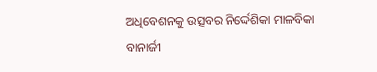ଅଧିବେଶନକୁ ଉତ୍ସବର ନିର୍ଦ୍ଦେଶିକା ମାଳବିକା ବାନାର୍ଜୀ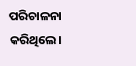ପରିଚାଳନା କରିଥିଲେ।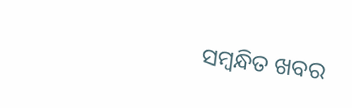ସମ୍ବନ୍ଧିତ ଖବର